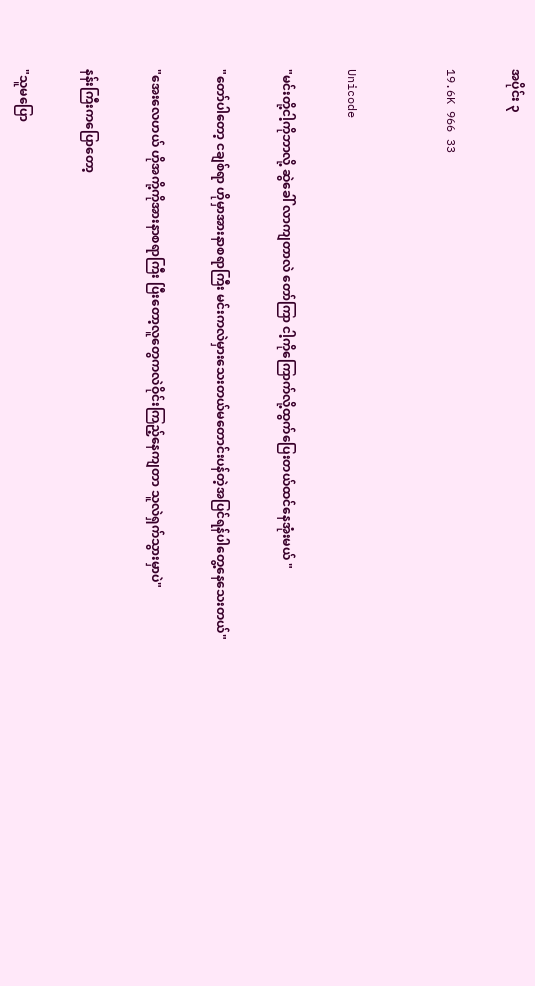အပိုင်း ၃

19.6K 966 33


Unicode

"မင်းတို့ငါ့ကိုဘာလို့ ဆွဲခေါ် လာကျတာလဲ တော်ကြာ ငါ့ကိုကြောက်လို့ထွက်ပြေးတယ်ထင်နေအုံးမယ် "

"တော်ပါတော့ ငချစ်ရာ ဟိုမှာအားနာစရာကြီး မင်းကလဲမှားသေးတယ်မတောင်းပန်တဲ့အပြင်ရန်ပါတွေ့နေသေးတယ်"

"အေးလေဟယ် ဟိုအကို့ကိုအားနာစရာကြီး ပြီးတော့လူတွေကလဲဝိုင်းကြည့်နေကျတာ သူလဲရှက်သွားမှာပဲ"

နန်းကြီးကပြောတော့

"သူမပြော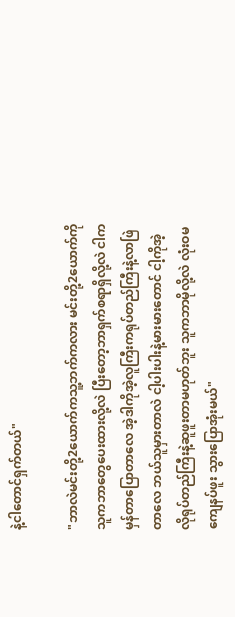နဲ့ငါတောင်ရှက်တယ်"

"ဘာလဲမင်းတို့2ယောက်ကသူ့ဘက်ကလား မင်းတို့2ယောက်ကိုသူကဘာတွေပေးထားလို့လဲ ပြီးတော့ဘာရှက်စရာရှိလို့လဲ ငါကမှန်တာပြောတာလေ အဲ့ဒါကိုအဲ့လူကြီးကရုပ်တည်ကြီးနဲ့လာဖြဲတာလေ ဘယ်သူမှားတာလဲ ငါ့ပါးပါးနဲ့မားမားတောင် ငါ့ကိုအဲ့လိုရုပ်တည်ကြီးနဲ့ဆူဖူးတာမဟုတ်ဘူး သူကဘာမိုလို့လဲ လုံးဝမကျေနပ်ဖူး သွားပြောအုံးမယ်"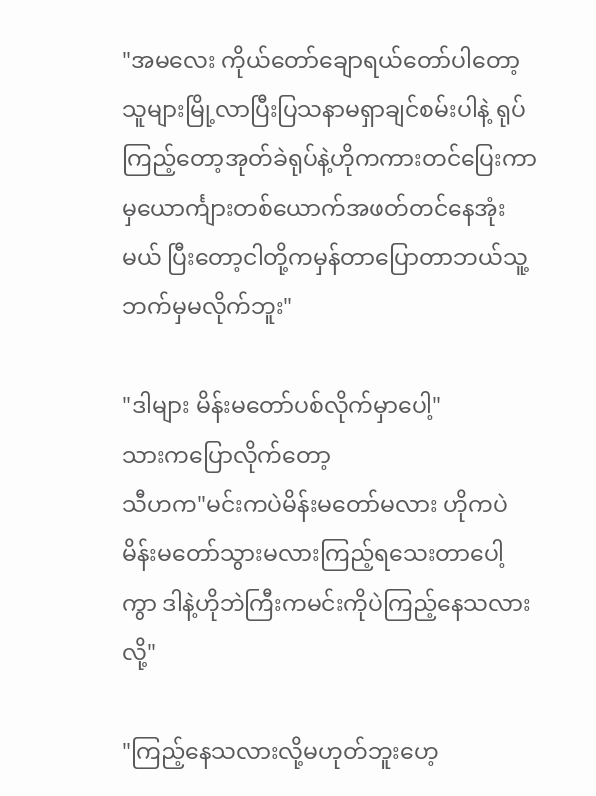"အမလေး ကိုယ်တော်ချောရယ်တော်ပါတော့ သူများမြို့လာပြီးပြသနာမရှာချင်စမ်းပါနဲ့ ရုပ်ကြည့်တော့အုတ်ခဲရုပ်နဲ့ဟိုကကားတင်ပြေးကာမှယောင်္ကျားတစ်ယောက်အဖတ်တင်နေအုံးမယ် ပြီးတော့ငါတို့ကမှန်တာပြောတာဘယ်သူ့ဘက်မှမလိုက်ဘူး"

"ဒါများ မိန်းမတော်ပစ်လိုက်မှာပေါ့"
သားကပြောလိုက်တော့
သီဟက"မင်းကပဲမိန်းမတော်မလား ဟိုကပဲမိန်းမတော်သွားမလားကြည့်ရသေးတာပေါ့ကွာ ဒါနဲ့ဟိုဘဲကြီးကမင်းကိုပဲကြည့်နေသလားလို့"

"ကြည့်နေသလားလို့မဟုတ်ဘူးဟေ့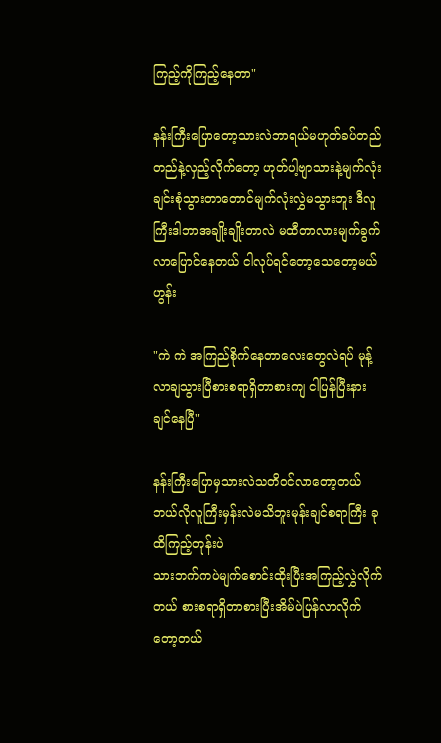ကြည့်ကိုကြည့်နေတာ"

နန်းကြီးပြောတော့သားလဲဘာရယ်မဟုတ်ခပ်တည်တည်နဲ့လှည့်လိုက်တော့ ဟုတ်ပါ့ဗျာသားနဲ့မျက်လုံးချင်းစုံသွားတာတောင်မျက်လုံးလွှဲမသွားဘူး ဒီလူကြီးဒါဘာအချိုးချိုးတာလဲ မထီတာလားမျက်ခွက်လာပြောင်နေတယ် ငါလုပ်ရင်တော့သေတော့မယ် ဟွန်း

"ကဲ ကဲ အကြည်စိုက်နေတာလေးတွေလဲရပ် မုန့်လာချသွားပြီစားစရာရှိတာစားကျ ငါပြန်ပြီးနားချင်နေပြီ"

နန်းကြီးပြောမှသားလဲသတိဝင်လာတော့တယ် ဘယ်လိုလူကြီးမှန်းလဲမသိဘူးမုန်းချင်စရာကြီး ခုထိကြည့်တုန်းပဲ
သားဘက်ကပဲမျက်စောင်းထိုးပြီးအကြည့်လွှဲလိုက်တယ် စားစရာရှိတာစားပြီးအိမ်ပဲပြန်လာလိုက်တော့တယ်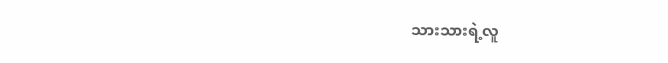သားသားရဲ့လူ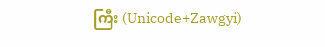ကြီး (Unicode+Zawgyi)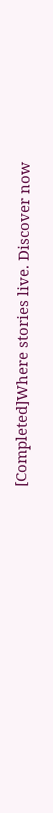[Completed]Where stories live. Discover now